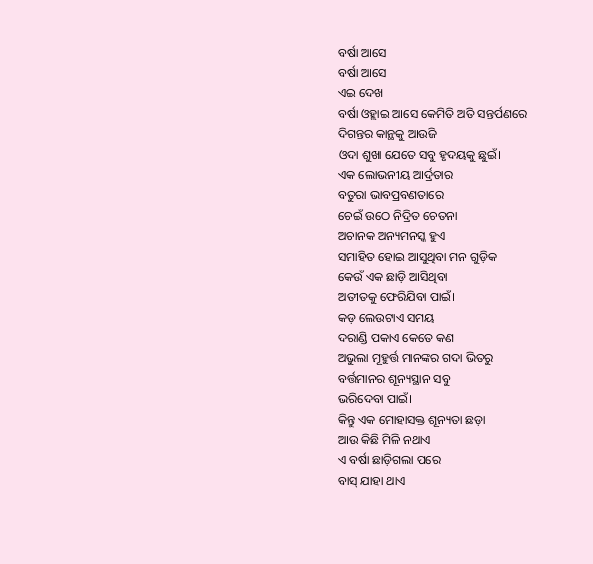ବର୍ଷା ଆସେ
ବର୍ଷା ଆସେ
ଏଇ ଦେଖ
ବର୍ଷା ଓହ୍ଲାଇ ଆସେ କେମିତି ଅତି ସନ୍ତର୍ପଣରେ
ଦିଗନ୍ତର କାନ୍ଥକୁ ଆଉଜି
ଓଦା ଶୁଖା ଯେତେ ସବୁ ହୃଦୟକୁ ଛୁଇଁ।
ଏକ ଲୋଭନୀୟ ଆର୍ଦ୍ରତାର
ବତୁରା ଭାବପ୍ରବଣତାରେ
ଚେଇଁ ଉଠେ ନିଦ୍ରିତ ଚେତନା
ଅଚାନକ ଅନ୍ୟମନସ୍କ ହୁଏ
ସମାହିତ ହୋଇ ଆସୁଥିବା ମନ ଗୁଡ଼ିକ
କେଉଁ ଏକ ଛାଡ଼ି ଆସିଥିବା
ଅତୀତକୁ ଫେରିଯିବା ପାଇଁ।
କଡ଼ ଲେଉଟାଏ ସମୟ
ଦରାଣ୍ଡି ପକାଏ କେତେ କଣ
ଅଭୁଲା ମୂହୁର୍ତ୍ତ ମାନଙ୍କର ଗଦା ଭିତରୁ
ବର୍ତ୍ତମାନର ଶୂନ୍ୟସ୍ଥାନ ସବୁ
ଭରିଦେବା ପାଇଁ।
କିନ୍ତୁ ଏକ ମୋହାସକ୍ତ ଶୂନ୍ୟତା ଛଡ଼ା
ଆଉ କିଛି ମିଳି ନଥାଏ
ଏ ବର୍ଷା ଛାଡ଼ିଗଲା ପରେ
ବାସ୍ ଯାହା ଥାଏ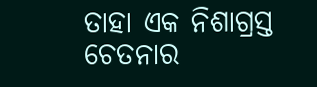ତାହା ଏକ ନିଶାଗ୍ରସ୍ତ ଚେତନାର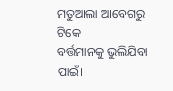ମତୁଆଲା ଆବେଗରୁ ଟିକେ
ବର୍ତ୍ତମାନକୁ ଭୁଲିଯିବା ପାଇଁ।